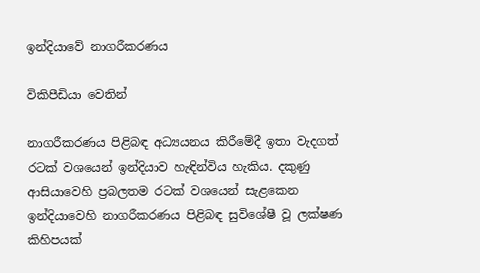ඉන්දියා‍වේ නාගරීකරණය

විකිපීඩියා වෙතින්

නාගරීකරණය පිළිබඳ අධ්‍යයනය කිරීමේදී ඉතා වැදගත් රටක් වශයෙන් ඉන්දියාව හැඳින්විය හැකිය. දකුණු ආසියාවෙහි ප්‍රබලතම රටක් වශයෙන් සැළකෙන ඉන්දියාවෙහි නාගරීකරණය පිළිබඳ සුවිශේෂී වූ ලක්ෂණ කිහිපයක්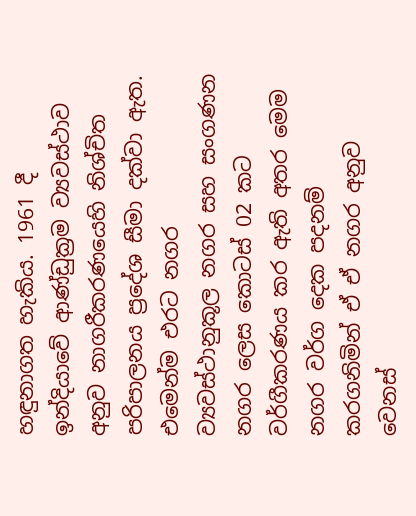හඳුනාගත හැකිය. 1961 දී ඉන්දියාවේ ආණ්ඩුක්‍රම ව්‍යවස්ථාව අනුව නාගරීකරණයෙහි නිශ්චිත පරිපාලනය ප්‍රදේශ සීමා දක්වා ඇත. එමෙන්ම එරට නගර ව්‍යවස්ථානුකූල නගර සහ සංගණන නගර ලෙස කොටස් 02 කට වර්ගීකරණය කර ඇති අතර මෙම නගර වර්ග දෙක පදනම් කරගනිමින් ඒ ඒ නගර අනුව වෙනස්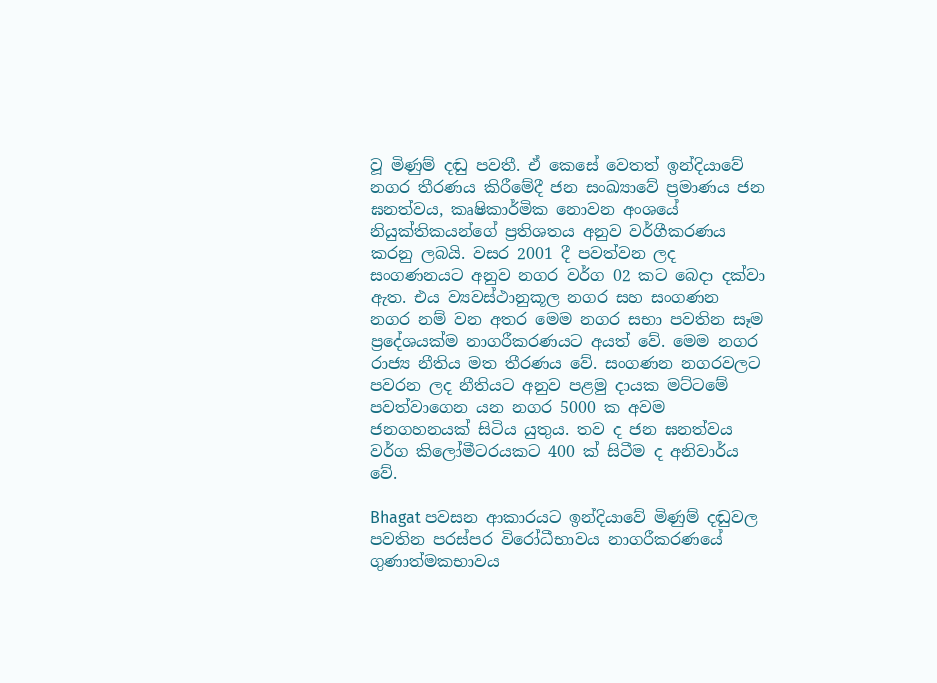වූ මිණුම් දඬු පවතී. ඒ කෙසේ වෙතත් ඉන්දියාවේ නගර තීරණය කිරීමේදී ජන සංඛ්‍යාවේ ප්‍රමාණය ජන ඝනත්වය, කෘෂිකාර්මික නොවන අංශයේ නියුක්තිකයන්ගේ ප්‍රතිශතය අනුව වර්ගීකරණය කරනු ලබයි. වසර 2001 දී පවත්වන ලද සංගණනයට අනුව නගර වර්ග 02 කට බෙදා දක්වා ඇත. එය ව්‍යවස්ථානුකූල නගර සහ සංගණන නගර නම් වන අතර මෙම නගර සභා පවතින සෑම ප්‍රදේශයක්ම නාගරීකරණයට අයත් වේ. මෙම නගර රාජ්‍ය නීතිය මත තීරණය වේ. සංගණන නගරවලට පවරන ලද නීතියට අනුව පළමු දායක මට්ටමේ පවත්වාගෙන යන නගර 5000 ක අවම ජනගහනයක් සිටිය යුතුය. තව ද ජන ඝනත්වය වර්ග කිලෝමීටරයකට 400 ක් සිටීම ද අනිවාර්ය වේ.

Bhagat පවසන ආකාරයට ඉන්දියාවේ මිණුම් දඬුවල පවතින පරස්පර විරෝධීභාවය නාගරීකරණයේ ගුණාත්මකභාවය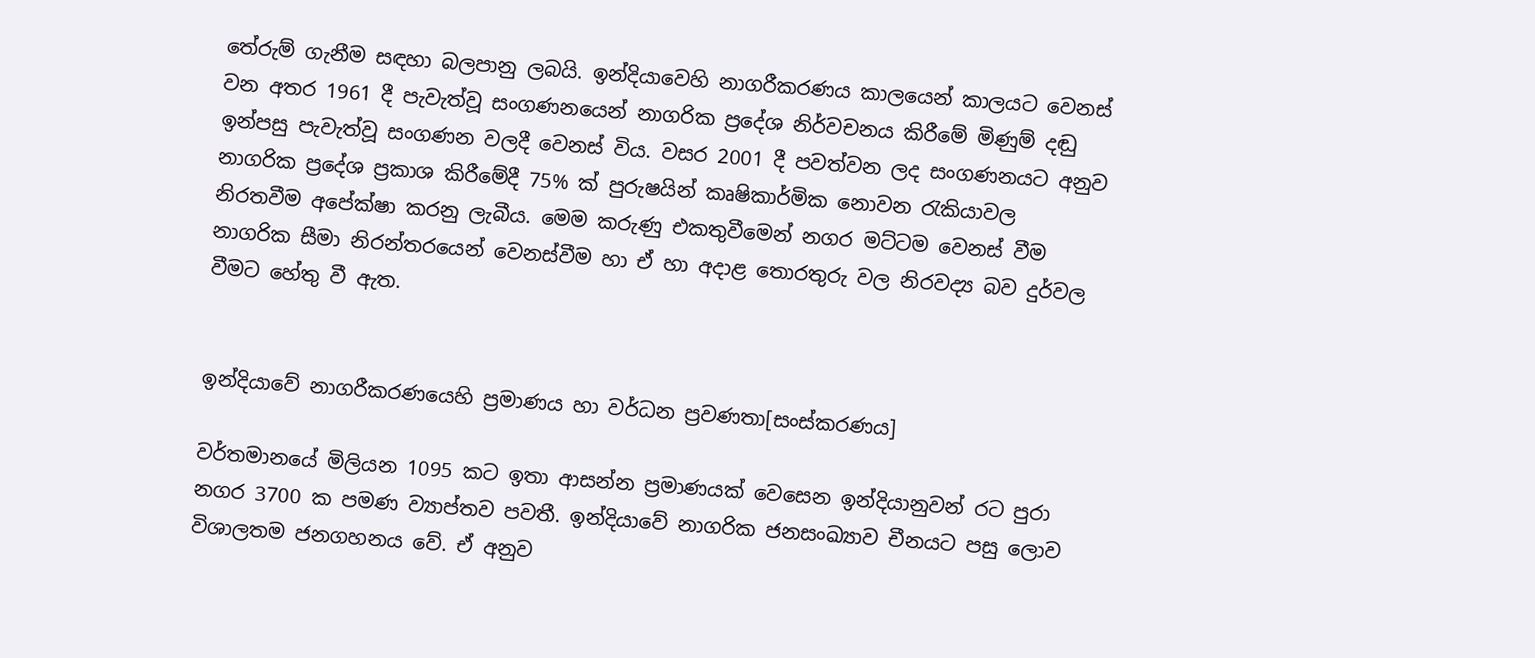තේරුම් ගැනීම සඳහා බලපානු ලබයි. ඉන්දියාවෙහි නාගරීකරණය කාලයෙන් කාලයට වෙනස් වන අතර 1961 දී පැවැත්වූ සංගණනයෙන් නාගරික ප්‍රදේශ නිර්වචනය කිරීමේ මිණුම් දඬු ඉන්පසු පැවැත්වූ සංගණන වලදී වෙනස් විය. වසර 2001 දී පවත්වන ලද සංගණනයට අනුව නාගරික ප්‍රදේශ ප්‍රකාශ කිරීමේදී 75% ක් පුරුෂයින් කෘෂිකාර්මික නොවන රැකියාවල නිරතවීම අපේක්ෂා කරනු ලැබීය. මෙම කරුණු එකතුවීමෙන් නගර මට්ටම වෙනස් වීම නාගරික සීමා නිරන්තරයෙන් වෙනස්වීම හා ඒ හා අදාළ තොරතුරු වල නිරවද්‍ය බව දුර්වල වීමට හේතු වී ඇත.


ඉන්දියාවේ නාගරීකරණයෙහි ප්‍රමාණය හා වර්ධන ප්‍රවණතා[සංස්කරණය]

වර්තමානයේ මිලියන 1095 කට ඉතා ආසන්න ප්‍රමාණයක් වෙසෙන ඉන්දියානුවන් රට පුරා නගර 3700 ක පමණ ව්‍යාප්තව පවතී. ඉන්දියාවේ නාගරික ජනසංඛ්‍යාව චීනයට පසු ලොව විශාලතම ජනගහනය වේ. ඒ අනුව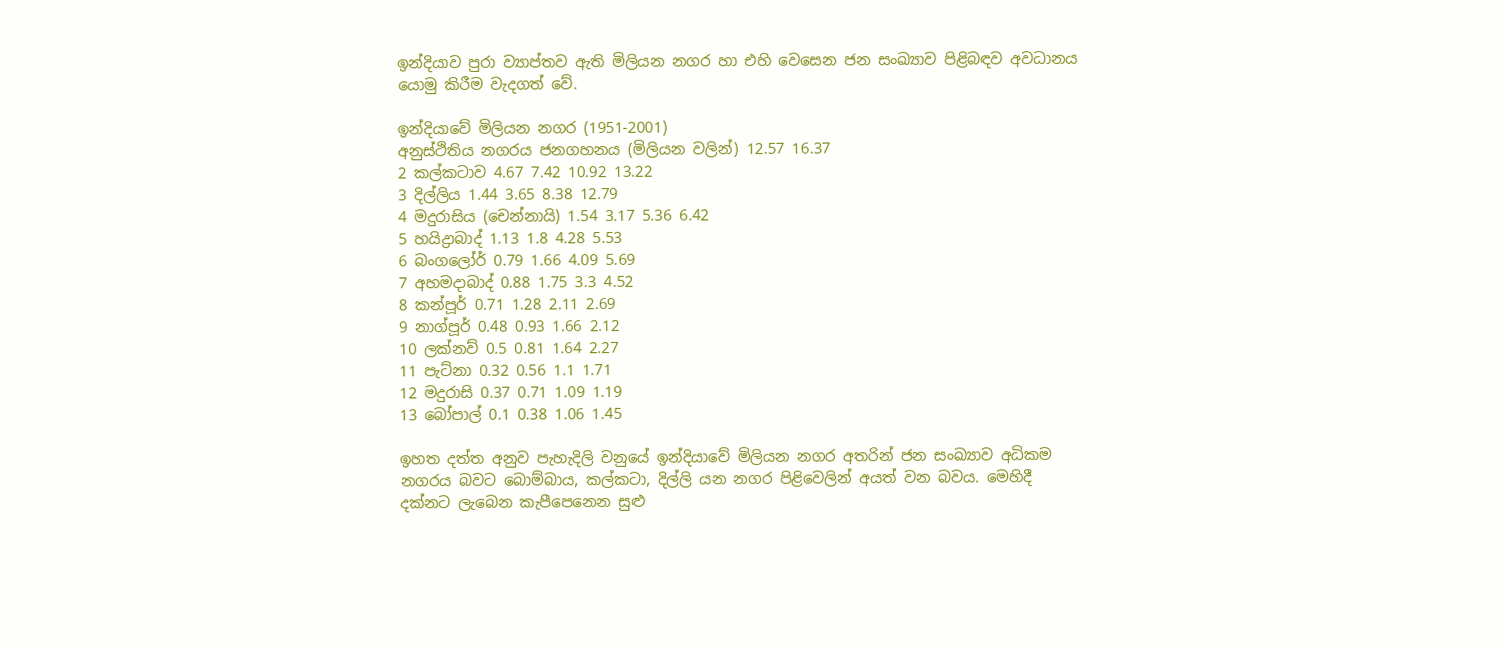ඉන්දියාව පුරා ව්‍යාප්තව ඇති මිලියන නගර හා එහි වෙසෙන ජන සංඛ්‍යාව පිළිබඳව අවධානය යොමු කිරීම වැදගත් වේ.

ඉන්දියාවේ මිලියන නගර (1951-2001)
අනුස්ථිතිය නගරය ජනගහනය (මිලියන වලින්) 12.57 16.37
2 කල්කටාව 4.67 7.42 10.92 13.22
3 දිල්ලිය 1.44 3.65 8.38 12.79
4 මදුරාසිය (චෙන්නායි) 1.54 3.17 5.36 6.42
5 හයිද්‍රාබාද් 1.13 1.8 4.28 5.53
6 බංගලෝර් 0.79 1.66 4.09 5.69
7 අහමදාබාද් 0.88 1.75 3.3 4.52
8 කන්පූර් 0.71 1.28 2.11 2.69
9 නාග්පූර් 0.48 0.93 1.66 2.12
10 ලක්නව් 0.5 0.81 1.64 2.27
11 පැට්නා 0.32 0.56 1.1 1.71
12 මදුරාසි 0.37 0.71 1.09 1.19
13 බෝපාල් 0.1 0.38 1.06 1.45

ඉහත දත්ත අනුව පැහැදිලි වනුයේ ඉන්දියාවේ මිලියන නගර අතරින් ජන සංඛ්‍යාව අධිකම නගරය බවට බොම්බාය, කල්කටා, දිල්ලි යන නගර පිළිවෙලින් අයත් වන බවය. මෙහිදී දක්නට ලැබෙන කැපීපෙනෙන සුළු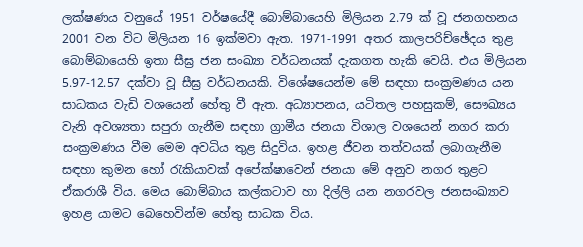ලක්ෂණය වනුයේ 1951 වර්ෂයේදී බොම්බායෙහි මිලියන 2.79 ක් වූ ජනගහනය 2001 වන විට මිලියන 16 ඉක්මවා ඇත. 1971-1991 අතර කාලපරිච්ඡේදය තුළ බොම්බායෙහි ඉතා සීඝ්‍ර ජන සංඛ්‍යා වර්ධනයක් දැකගත හැකි වෙයි. එය මිලියන 5.97-12.57 දක්වා වූ සීඝ්‍ර වර්ධනයකි. විශේෂයෙන්ම මේ සඳහා සංක්‍රමණය යන සාධකය වැඩි වශයෙන් හේතු වී ඇත. අධ්‍යාපනය, යටිතල පහසුකම්, සෞඛ්‍යය වැනි අවශ්‍යතා සපුරා ගැනීම සඳහා ග්‍රාමීය ජනයා විශාල වශයෙන් නගර කරා සංක්‍රමණය වීම මෙම අවධිය තුළ සිදුවිය. ඉහළ ජීවන තත්වයක් ලබාගැනීම සඳහා කුමන හෝ රැකියාවක් අපේක්ෂාවෙන් ජනයා මේ අනුව නගර තුළට ඒකරාශී විය. මෙය බොම්බාය කල්කටාව හා දිල්ලි යන නගරවල ජනසංඛ්‍යාව ඉහළ යාමට බෙහෙවින්ම හේතු සාධක විය.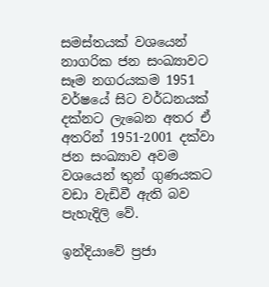සමස්තයක් වශයෙන් නාගරික ජන සංඛ්‍යාවට සෑම නගරයකම 1951 වර්ෂයේ සිට වර්ධනයක් දක්නට ලැබෙන අතර ඒ අතරින් 1951-2001 දක්වා ජන සංඛ්‍යාව අවම වශයෙන් තුන් ගුණයකට වඩා වැඩිවී ඇති බව පැහැදිලි වේ.

ඉන්දියාවේ ප්‍රජා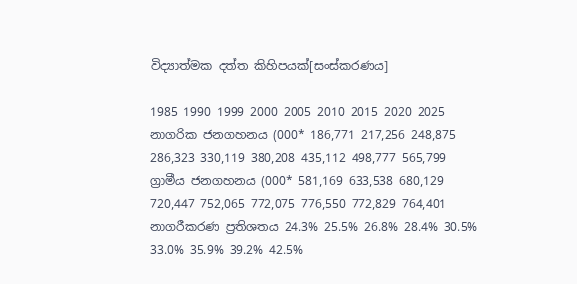විද්‍යාත්මක දත්ත කිහිපයක්[සංස්කරණය]

1985 1990 1999 2000 2005 2010 2015 2020 2025
නාගරික ජනගහනය (000* 186,771 217,256 248,875 286,323 330,119 380,208 435,112 498,777 565,799
ග්‍රාමීය ජනගහනය (000* 581,169 633,538 680,129 720,447 752,065 772,075 776,550 772,829 764,401
නාගරීකරණ ප්‍රතිශතය 24.3% 25.5% 26.8% 28.4% 30.5% 33.0% 35.9% 39.2% 42.5%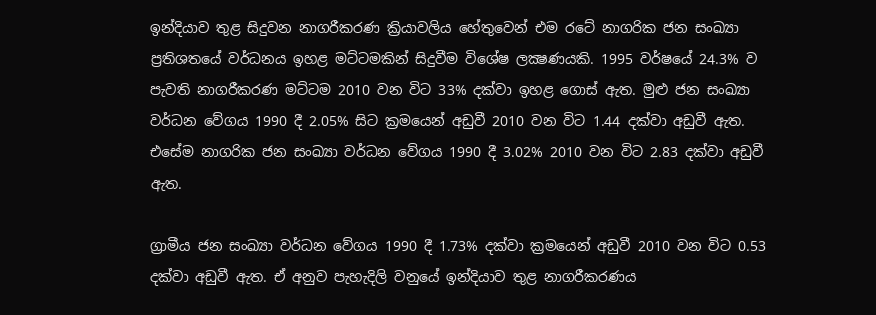ඉන්දියාව තුළ සිදුවන නාගරීකරණ ක්‍රියාවලිය හේතුවෙන් එම රටේ නාගරික ජන සංඛ්‍යා ප්‍රතිශතයේ වර්ධනය ඉහළ මට්ටමකින් සිදුවීම විශේෂ ලක්‍ෂණයකි. 1995 වර්ෂයේ 24.3% ව පැවති නාගරීකරණ මට්ටම 2010 වන විට 33% දක්වා ඉහළ ගොස් ඇත. මුළු ජන සංඛ්‍යා වර්ධන වේගය 1990 දී 2.05% සිට ක්‍රමයෙන් අඩුවී 2010 වන විට 1.44 දක්වා අඩුවී ඇත. එසේම නාගරික ජන සංඛ්‍යා වර්ධන වේගය 1990 දී 3.02% 2010 වන විට 2.83 දක්වා අඩුවී ඇත.

ග්‍රාමීය ජන සංඛ්‍යා වර්ධන වේගය 1990 දී 1.73% දක්වා ක්‍රමයෙන් අඩුවී 2010 වන විට 0.53 දක්වා අඩුවී ඇත. ඒ අනුව පැහැදිලි වනුයේ ඉන්දියාව තුළ නාගරීකරණය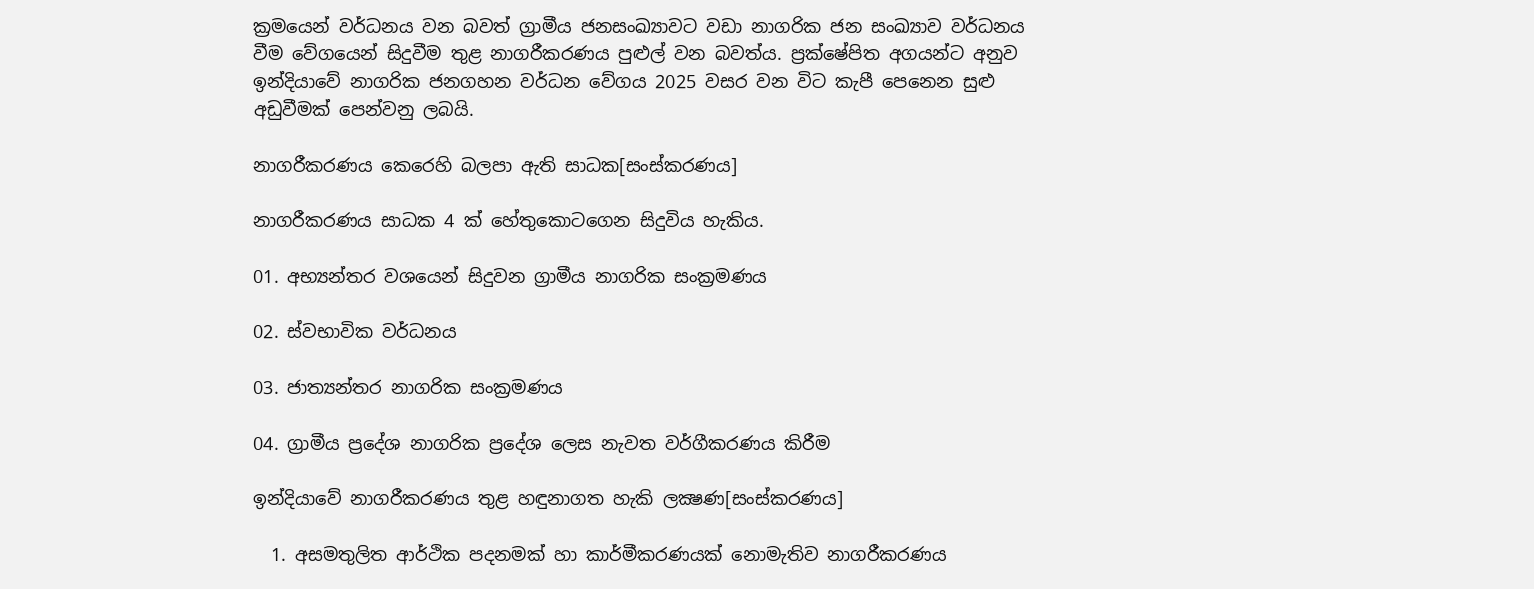ක්‍රමයෙන් වර්ධනය වන බවත් ග්‍රාමීය ජනසංඛ්‍යාවට වඩා නාගරික ජන සංඛ්‍යාව වර්ධනය වීම වේගයෙන් සිදුවීම තුළ නාගරීකරණය පුළුල් වන බවත්ය. ප්‍රක්ෂේපිත අගයන්ට අනුව ඉන්දියාවේ නාගරික ජනගහන වර්ධන වේගය 2025 වසර වන විට කැපී පෙනෙන සුළු අඩුවීමක් පෙන්වනු ලබයි.

නාගරීකරණය කෙරෙහි බලපා ඇති සාධක[සංස්කරණය]

නාගරීකරණය සාධක 4 ක් හේතුකොටගෙන සිදුවිය හැකිය.

01. අභ්‍යන්තර වශයෙන් සිදුවන ග්‍රාමීය නාගරික සංක්‍රමණය

02. ස්වභාවික වර්ධනය

03. ජාත්‍යන්තර නාගරික සංක්‍රමණය

04. ග්‍රාමීය ප්‍රදේශ නාගරික ප්‍රදේශ ලෙස නැවත වර්ගීකරණය කිරීම

ඉන්දියාවේ නාගරීකරණය තුළ හඳුනාගත හැකි ලක්‍ෂණ[සංස්කරණය]

  1. අසමතුලිත ආර්ථික පදනමක් හා කාර්මීකරණයක් නොමැතිව නාගරීකරණය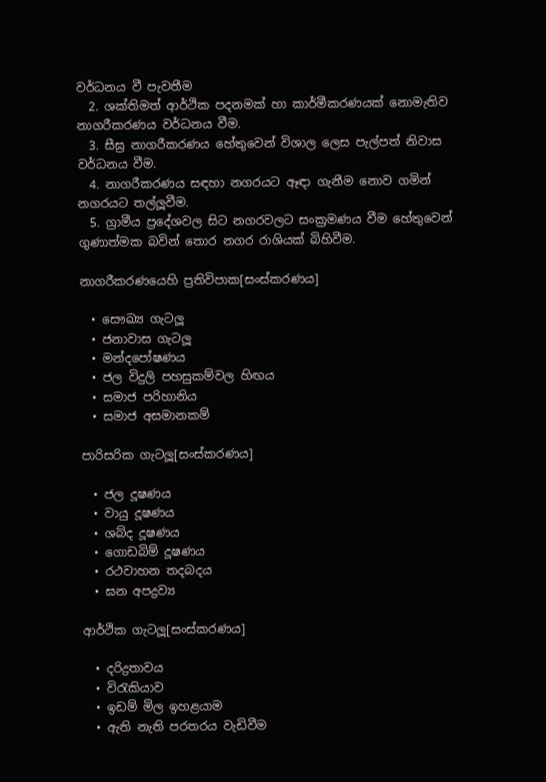වර්ධනය වී පැවතීම
  2. ශක්තිමත් ආර්ථික පදනමක් හා කාර්මීකරණයක් නොමැතිව නාගරීකරණය වර්ධනය වීම.
  3. සීඝ්‍ර නාගරීකරණය හේතුවෙන් විශාල ලෙස පැල්පත් නිවාස වර්ධනය වීම.
  4. නාගරීකරණය සඳහා නගරයට ඈඳා ගැනීම නොව ගමින් නගරයට තල්ලූවීම.
  5. ග්‍රාමීය ප්‍රදේශවල සිට නගරවලට සංක්‍රමණය වීම හේතුවෙන් ගුණාත්මක බවින් තොර නගර රාශියක් බිහිවීම.

නාගරීකරණයෙහි ප්‍රතිවිපාක[සංස්කරණය]

  • සෞඛ්‍ය ගැටලූ
  • ජනාවාස ගැටලූ
  • මන්දපෝෂණය
  • ජල විදුලි පහසුකම්වල හිඟය
  • සමාජ පරිහානිය
  • සමාජ අසමානකම්

පාරිසරික ගැටලූ[සංස්කරණය]

  • ජල දූෂණය
  • වායු දූෂණය
  • ශබ්ද දූෂණය
  • ගොඩබිම් දූෂණය
  • රථවාහන තදබදය
  • ඝන අපද්‍රව්‍ය

ආර්ථික ගැටලූ[සංස්කරණය]

  • දරිද්‍රතාවය
  • විරැකියාව
  • ඉඩම් මිල ඉහළයාම
  • ඇති නැති පරතරය වැඩිවීම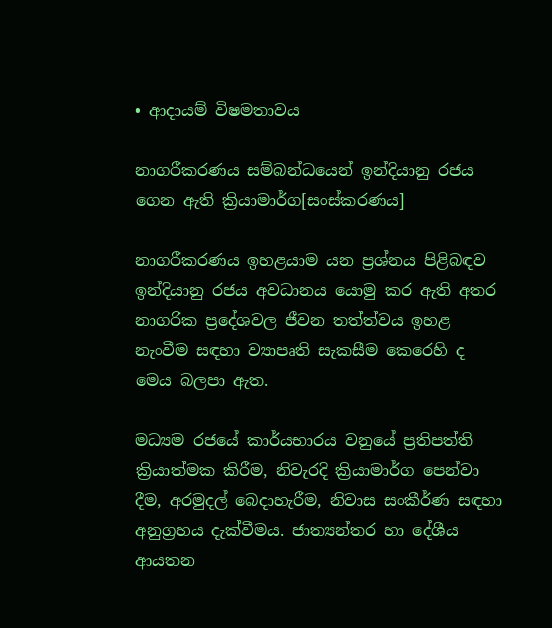• ආදායම් විෂමතාවය

නාගරීකරණය සම්බන්ධයෙන් ඉන්දියානු රජය ගෙන ඇති ක්‍රියාමාර්ග[සංස්කරණය]

නාගරීකරණය ඉහළයාම යන ප්‍රශ්නය පිළිබඳව ඉන්දියානු රජය අවධානය යොමු කර ඇති අතර නාගරික ප්‍රදේශවල ජීවන තත්ත්වය ඉහළ නැංවීම සඳහා ව්‍යාපෘති සැකසීම කෙරෙහි ද මෙය බලපා ඇත.

මධ්‍යම රජයේ කාර්යභාරය වනුයේ ප්‍රතිපත්ති ක්‍රියාත්මක කිරීම, නිවැරදි ක්‍රියාමාර්ග පෙන්වා දීම, අරමුදල් බෙදාහැරීම, නිවාස සංකීර්ණ සඳහා අනුග්‍රහය දැක්වීමය. ජාත්‍යන්තර හා දේශීය ආයතන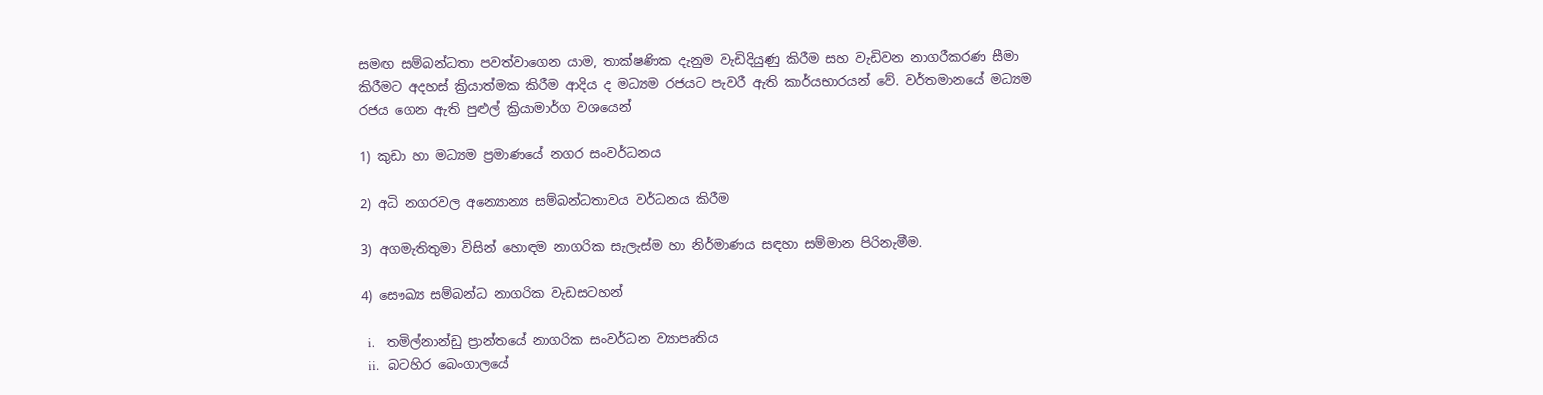සමඟ සම්බන්ධතා පවත්වාගෙන යාම, තාක්ෂණික දැනුම වැඩිදියුණු කිරීම සහ වැඩිවන නාගරීකරණ සීමා කිරීමට අදහස් ක්‍රියාත්මක කිරීම ආදිය ද මධ්‍යම රජයට පැවරී ඇති කාර්යභාරයන් වේ. වර්තමානයේ මධ්‍යම රජය ගෙන ඇති පුළුල් ක්‍රියාමාර්ග වශයෙන්

1) කුඩා හා මධ්‍යම ප්‍රමාණයේ නගර සංවර්ධනය

2) අධි නගරවල අන්‍යොන්‍ය සම්බන්ධතාවය වර්ධනය කිරීම

3) අගමැතිතුමා විසින් හොඳම නාගරික සැලැස්ම හා නිර්මාණය සඳහා සම්මාන පිරිනැමීම.

4) සෞඛ්‍ය සම්බන්ධ නාගරික වැඩසටහන්

  i.    තමිල්නාන්ඩු ප්‍රාන්තයේ නාගරික සංවර්ධන ව්‍යාපෘතිය
  ii.   බටහිර බෙංගාලයේ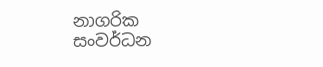නාගරික සංවර්ධන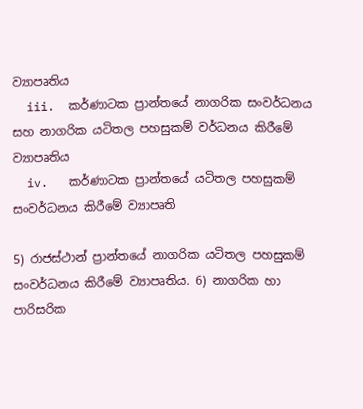ව්‍යාපෘතිය
  iii.  කර්ණාටක ප්‍රාන්තයේ නාගරික සංවර්ධනය සහ නාගරික යටිතල පහසුකම් වර්ධනය කිරීමේ ව්‍යාපෘතිය
  iv.   කර්ණාටක ප්‍රාන්තයේ යටිතල පහසුකම් සංවර්ධනය කිරීමේ ව්‍යාපෘති

5) රාජස්ථාන් ප්‍රාන්තයේ නාගරික යටිතල පහසුකම් සංවර්ධනය කිරීමේ ව්‍යාපෘතිය. 6) නාගරික හා පාරිසරික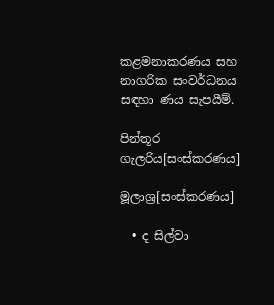කළමනාකරණය සහ නාගරික සංවර්ධනය සඳහා ණය සැපයීම්.

පින්තූර ගැලරිය[සංස්කරණය]

මූලාශ්‍ර[සංස්කරණය]

  • ද සිල්වා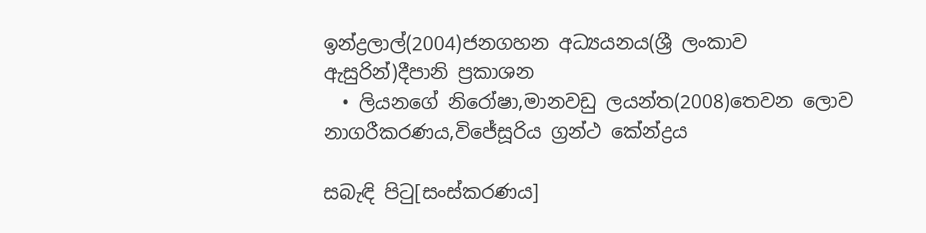ඉන්ද්‍රලාල්(2004)ජනගහන අධ්‍යයනය(ශ්‍රී ලංකාව ඇසුරින්)දීපානි ප්‍රකාශන
  • ලියනගේ නිරෝෂා,මානවඩු ලයන්ත(2008)තෙවන ලොව නාගරීකරණය,විජේසූරිය ග්‍රන්ථ කේන්ද්‍රය

සබැඳි පිටු[සංස්කරණය]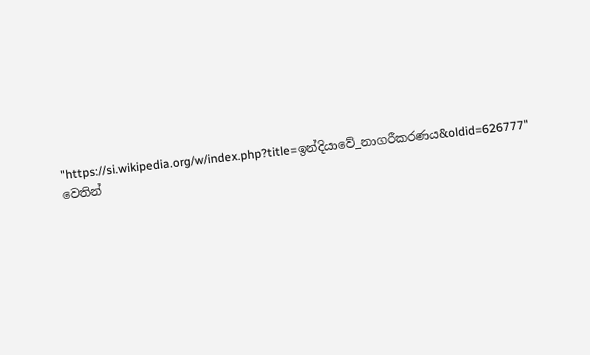"https://si.wikipedia.org/w/index.php?title=ඉන්දියා‍වේ_නාගරීකරණය&oldid=626777" වෙතින්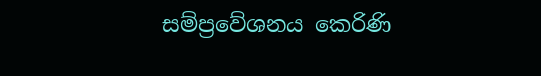සම්ප්‍රවේශනය කෙරිණි